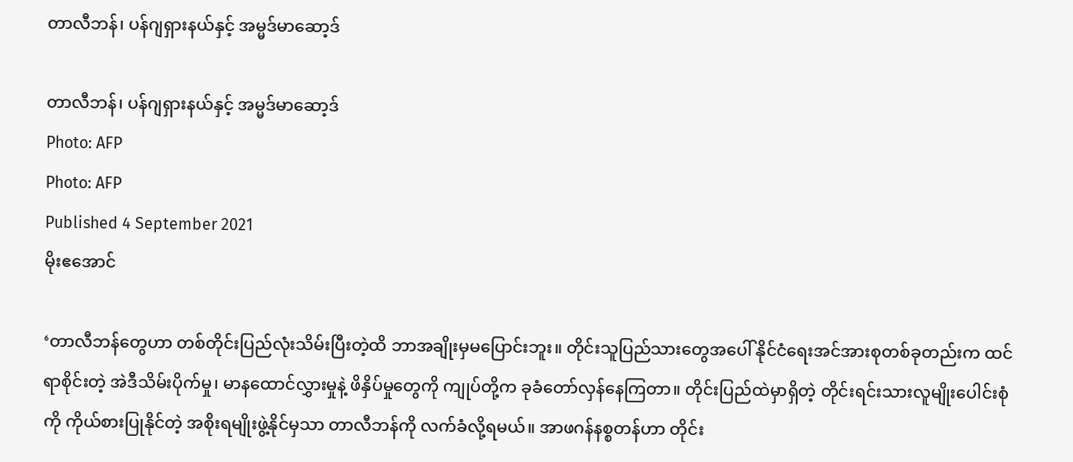တာလီဘန်၊ ပန်ဂျရှားနယ်နှင့် အမ္မဒ်မာဆော့ဒ်

တာလီဘန်၊ ပန်ဂျရှားနယ်နှင့် အမ္မဒ်မာဆော့ဒ်
Photo: AFP
Photo: AFP
Published 4 September 2021
မိုးဧအောင်

‘တာလီဘန်တွေဟာ တစ်တိုင်းပြည်လုံးသိမ်းပြီးတဲ့ထိ ဘာအချိုးမှမပြောင်းဘူး။ တိုင်းသူပြည်သားတွေအပေါ် နိုင်ငံရေးအင်အားစုတစ်ခုတည်းက ထင်ရာစိုင်းတဲ့ အဲဒီသိမ်းပိုက်မှု၊ မာနထောင်လွှားမှုနဲ့ ဖိနှိပ်မှုတွေကို ကျုပ်တို့က ခုခံတော်လှန်နေကြတာ။ တိုင်းပြည်ထဲမှာရှိတဲ့ တိုင်းရင်းသားလူမျိုးပေါင်းစုံကို ကိုယ်စားပြုနိုင်တဲ့ အစိုးရမျိုးဖွဲ့နိုင်မှသာ တာလီဘန်ကို လက်ခံလို့ရမယ်။ အာဖဂန်နစ္စတန်ဟာ တိုင်း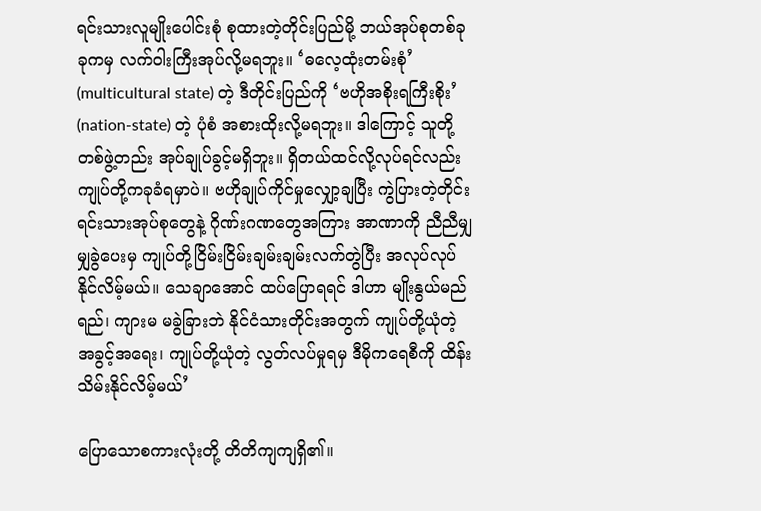ရင်းသားလူမျိုးပေါင်းစုံ စုထားတဲ့တိုင်းပြည်မို့ ဘယ်အုပ်စုတစ်ခုခုကမှ လက်ဝါးကြီးအုပ်လို့မရဘူး။ ‘ဓလေ့ထုံးတမ်းစုံ’  (multicultural state) တဲ့ ဒီတိုင်းပြည်ကို ‘ဗဟိုအစိုးရကြီးစိုး’ (nation-state) တဲ့ ပုံစံ အစားထိုးလို့မရဘူး။ ဒါကြောင့် သူတို့တစ်ဖွဲ့တည်း အုပ်ချုပ်ခွင့်မရှိဘူး။ ရှိတယ်ထင်လို့လုပ်ရင်လည်း ကျုပ်တို့ကခုခံရမှာပဲ။ ဗဟိုချုပ်ကိုင်မှုလျှော့ချပြီး ကွဲပြားတဲ့တိုင်းရင်းသားအုပ်စုတွေနဲ့ ဂိုဏ်းဂဏတွေအကြား အာဏာကို ညီညီမျှမျှခွဲပေးမှ ကျုပ်တို့ငြိမ်းငြိမ်းချမ်းချမ်းလက်တွဲပြီး အလုပ်လုပ်နိုင်လိမ့်မယ်။ သေချာအောင် ထပ်ပြောရရင် ဒါဟာ မျိုးနွယ်မည်ရည်၊ ကျားမ မခွဲခြားဘဲ နိုင်ငံသားတိုင်းအတွက် ကျုပ်တို့ယုံတဲ့ အခွင့်အရေး၊ ကျုပ်တို့ယုံတဲ့ လွတ်လပ်မှုရမှ ဒီမိုကရေစီကို ထိန်းသိမ်းနိုင်လိမ့်မယ်’

ပြောသောစကားလုံးတို့ တိတိကျကျရှိ၏။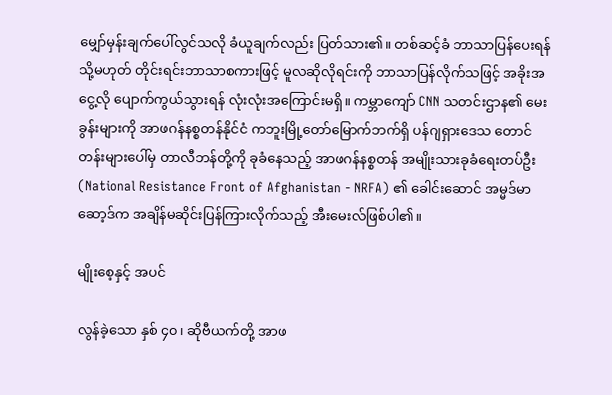မျှော်မှန်းချက်ပေါ်လွင်သလို ခံယူချက်လည်း ပြတ်သား၏။ တစ်ဆင့်ခံ ဘာသာပြန်ပေးရန် သို့မဟုတ် တိုင်းရင်းဘာသာစကားဖြင့် မူလဆိုလိုရင်းကို ဘာသာပြန်လိုက်သဖြင့် အခိုးအငွေ့လို ပျောက်ကွယ်သွားရန် လုံးလုံးအကြောင်းမရှိ။ ကမ္ဘာကျော် CNN သတင်းဌာန၏ မေးခွန်းများကို အာဖဂန်နစ္စတန်နိုင်ငံ ကဘူးမြို့တော်မြောက်ဘက်ရှိ ပန်ဂျရှားဒေသ တောင်တန်းများပေါ်မှ တာလီဘန်တို့ကို ခုခံနေသည့် အာဖဂန်နစ္စတန် အမျိုးသားခုခံရေးတပ်ဦး (National Resistance Front of Afghanistan - NRFA) ၏ ခေါင်းဆောင် အမ္မဒ်မာဆော့ဒ်က အချိန်မဆိုင်းပြန်ကြားလိုက်သည့် အီးမေးလ်ဖြစ်ပါ၏။

မျိုးစေ့နှင့် အပင်

လွန်ခဲ့သော နှစ် ၄၀၊ ဆိုဗီယက်တို့ အာဖ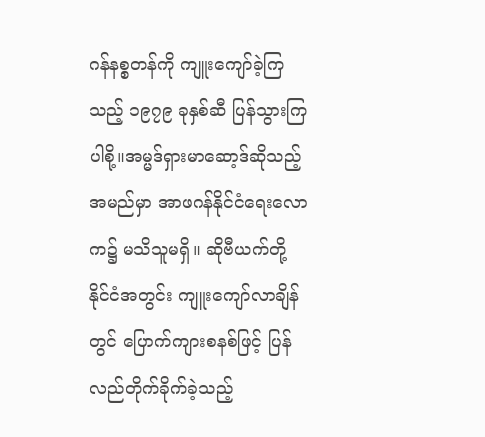ဂန်နစ္စတန်ကို ကျူးကျော်ခဲ့ကြသည့် ၁၉၇၉ ခုနှစ်ဆီ ပြန်သွားကြပါစို့။အမ္မဒ်ရှားမာဆော့ဒ်ဆိုသည့်အမည်မှာ အာဖဂန်နိုင်ငံရေးလောက၌ မသိသူမရှိ။ ဆိုဗီယက်တို့ နိုင်ငံအတွင်း ကျူးကျော်လာချိန်တွင် ပြောက်ကျားစနစ်ဖြင့် ပြန်လည်တိုက်ခိုက်ခဲ့သည့်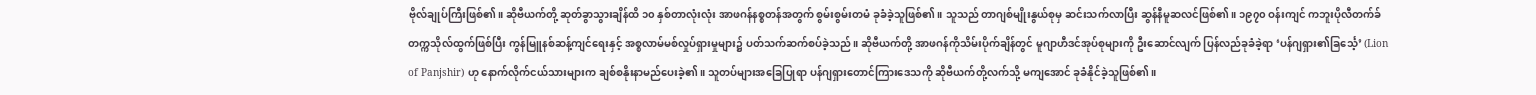ဗိုလ်ချုပ်ကြီးဖြစ်၏။ ဆိုဗီယက်တို့ ဆုတ်ခွာသွားချိန်ထိ ၁၀ နှစ်တာလုံးလုံး အာဖဂန်နစ္စတန်အတွက် စွမ်းစွမ်းတမံ ခုခံခဲ့သူဖြစ်၏။ သူသည် တာဂျစ်မျိုးနွယ်စုမှ ဆင်းသက်လာပြီး ဆွန်နီမူဆလင်ဖြစ်၏။ ၁၉၇၀ ဝန်းကျင် ကဘူးပိုလီတက်ခ် တက္ကသိုလ်ထွက်ဖြစ်ပြီး ကွန်မြူနစ်ဆန့်ကျင်ရေးနှင့် အစ္စလာမ်မစ်လှုပ်ရှားမှုများ၌ ပတ်သက်ဆက်စပ်ခဲ့သည်။ ဆိုဗီယက်တို့ အာဖဂန်ကိုသိမ်းပိုက်ချိန်တွင် မူဂျာဟီဒင်အုပ်စုများကို ဦးဆောင်လျက် ပြန်လည်ခုခံခဲ့ရာ ‘ပန်ဂျရှား၏ခြင်္သေ့’ (Lion of Panjshir) ဟု နောက်လိုက်ငယ်သားများက ချစ်စနိုးနာမည်ပေးခဲ့၏။ သူတပ်များအခြေပြုရာ ပန်ဂျရှားတောင်ကြားဒေသကို ဆိုဗီယက်တို့လက်သို့ မကျအောင် ခုခံနိုင်ခဲ့သူဖြစ်၏။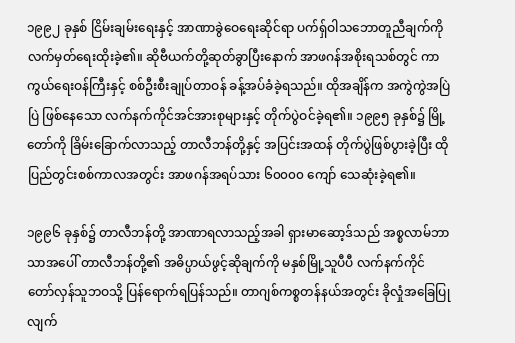၁၉၉၂ ခုနှစ် ငြိမ်းချမ်းရေးနှင့် အာဏာခွဲဝေရေးဆိုင်ရာ ပက်ရှ်ဝါသဘောတူညီချက်ကို လက်မှတ်ရေးထိုးခဲ့၏။ ဆိုဗီယက်တို့ဆုတ်ခွာပြီးနောက် အာဖဂန်အစိုးရသစ်တွင် ကာကွယ်ရေးဝန်ကြီးနှင့် စစ်ဦးစီးချုပ်တာဝန် ခန့်အပ်ခံခဲ့ရသည်။ ထိုအချိန်က အကွဲကွဲအပြဲပြဲ ဖြစ်နေသော လက်နက်ကိုင်အင်အားစုများနှင့် တိုက်ပွဲဝင်ခဲ့ရ၏။ ၁၉၉၅ ခုနှစ်၌ မြို့တော်ကို ခြိမ်းခြောက်လာသည့် တာလီဘန်တို့နှင့် အပြင်းအထန် တိုက်ပွဲဖြစ်ပွားခဲ့ပြီး ထိုပြည်တွင်းစစ်ကာလအတွင်း အာဖဂန်အရပ်သား ၆၀၀၀၀ ကျော် သေဆုံးခဲ့ရ၏။

၁၉၉၆ ခုနှစ်၌ တာလီဘန်တို့ အာဏာရလာသည့်အခါ ရှားမာဆော့ဒ်သည် အစ္စလာမ်ဘာသာအပေါ် တာလီဘန်တို့၏ အဓိပ္ပာယ်ဖွင့်ဆိုချက်ကို မနှစ်မြို့သူပီပီ လက်နက်ကိုင် တော်လှန်သူဘဝသို့ ပြန်ရောက်ရပြန်သည်။ တာဂျစ်ကစ္စတန်နယ်အတွင်း ခိုလှုံအခြေပြုလျက်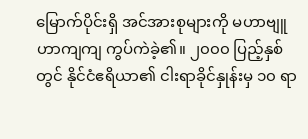မြောက်ပိုင်းရှိ အင်အားစုများကို မဟာဗျူဟာကျကျ ကွပ်ကဲခဲ့၏။ ၂၀၀၀ ပြည့်နှစ်တွင် နိုင်ငံဧရိယာ၏ ငါးရာခိုင်နှုန်းမှ ၁၀ ရာ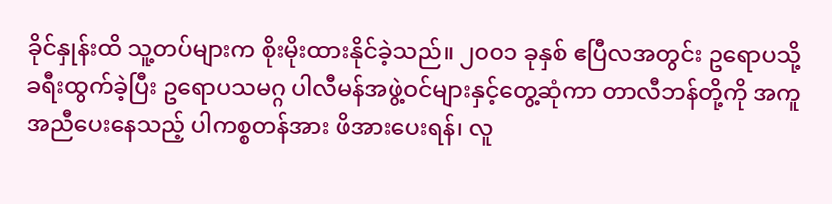ခိုင်နှုန်းထိ သူ့တပ်များက စိုးမိုးထားနိုင်ခဲ့သည်။ ၂၀၀၁ ခုနှစ် ဧပြီလအတွင်း ဥရောပသို့ ခရီးထွက်ခဲ့ပြီး ဥရောပသမဂ္ဂ ပါလီမန်အဖွဲ့ဝင်များနှင့်တွေ့ဆုံကာ တာလီဘန်တို့ကို အကူအညီပေးနေသည့် ပါကစ္စတန်အား ဖိအားပေးရန်၊ လူ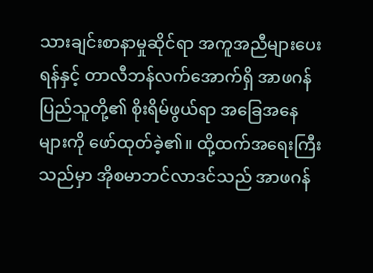သားချင်းစာနာမှုဆိုင်ရာ အကူအညီများပေးရန်နှင့် တာလီဘန်လက်အောက်ရှိ အာဖဂန်ပြည်သူတို့၏ စိုးရိမ်ဖွယ်ရာ အခြေအနေများကို ဖော်ထုတ်ခဲ့၏။ ထို့ထက်အရေးကြီးသည်မှာ အိုစမာဘင်လာဒင်သည် အာဖဂန်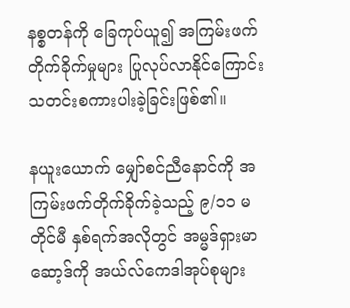နစ္စတန်ကို ခြေကုပ်ယူ၍ အကြမ်းဖက်တိုက်ခိုက်မှုများ ပြုလုပ်လာနိုင်ကြောင်း သတင်းစကားပါးခဲ့ခြင်းဖြစ်၏။

နယူးယောက် မျှော်စင်ညီနောင်ကို အကြမ်းဖက်တိုက်ခိုက်ခဲ့သည့် ၉/၁၁ မတိုင်မီ နှစ်ရက်အလိုတွင် အမ္မဒ်ရှားမာဆော့ဒ်ကို အယ်လ်ကေဒါအုပ်စုများ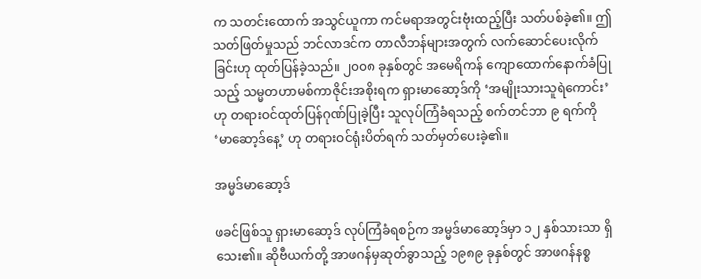က သတင်းထောက် အသွင်ယူကာ ကင်မရာအတွင်းဗုံးထည့်ပြီး သတ်ပစ်ခဲ့၏။ ဤသတ်ဖြတ်မှုသည် ဘင်လာဒင်က တာလီဘန်များအတွက် လက်ဆောင်ပေးလိုက်ခြင်းဟု ထုတ်ပြန်ခဲ့သည်။ ၂၀၀၈ ခုနှစ်တွင် အမေရိကန် ကျောထောက်နောက်ခံပြုသည့် သမ္မတဟာမစ်ကာဇိုင်းအစိုးရက ရှားမာဆော့ဒ်ကို ‘အမျိုးသားသူရဲကောင်း’ ဟု တရားဝင်ထုတ်ပြန်ဂုဏ်ပြုခဲ့ပြီး သူလုပ်ကြံခံရသည့် စက်တင်ဘာ ၉ ရက်ကို ‘မာဆော့ဒ်နေ့’ ဟု တရားဝင်ရုံးပိတ်ရက် သတ်မှတ်ပေးခဲ့၏။

အမ္မဒ်မာဆော့ဒ်

ဖခင်ဖြစ်သူ ရှားမာဆော့ဒ် လုပ်ကြံခံရစဉ်က အမ္မဒ်မာဆော့ဒ်မှာ ၁၂ နှစ်သားသာ ရှိသေး၏။ ဆိုဗီယက်တို့ အာဖဂန်မှဆုတ်ခွာသည့် ၁၉၈၉ ခုနှစ်တွင် အာဖဂန်နစ္စ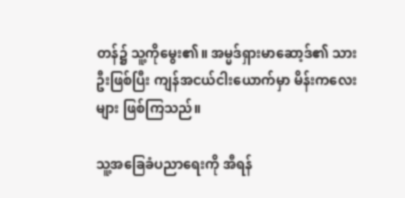တန်၌ သူ့ကိုမွေး၏။ အမ္မဒ်ရှားမာဆော့ဒ်၏ သားဦးဖြစ်ပြီး ကျန်အငယ်ငါးယောက်မှာ မိန်းကလေးများ ဖြစ်ကြသည်။

သူ့အခြေခံပညာရေးကို အီရန်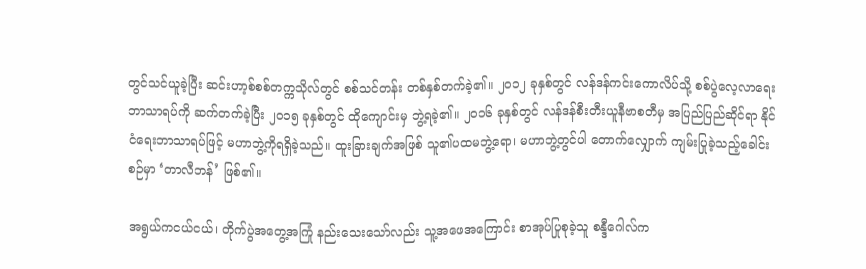တွင်သင်ယူခဲ့ပြီး ဆင်းဟာ့စ်စစ်တက္ကသိုလ်တွင် စစ်သင်တန်း တစ်နှစ်တက်ခဲ့၏။ ၂၀၁၂ ခုနှစ်တွင် လန်ဒန်ကင်းကောလိပ်သို့ စစ်ပွဲလေ့လာရေး ဘာသာရပ်ကို ဆက်တက်ခဲ့ပြီး ၂၀၁၅ ခုနှစ်တွင် ထိုကျောင်းမှ ဘွဲ့ရခဲ့၏။ ၂၀၁၆ ခုနှစ်တွင် လန်ဒန်စီးတီးယူနီဗာစတီမှ အပြည်ပြည်ဆိုင်ရာ နိုင်ငံရေးဘာသာရပ်ဖြင့် မဟာဘွဲ့ကိုရရှိခဲ့သည်။ ထူးခြားချက်အဖြစ် သူ၏ပထမဘွဲ့ရော၊ မဟာဘွဲ့တွင်ပါ တောက်လျှောက် ကျမ်းပြုခဲ့သည့်ခေါင်းစဉ်မှာ ‘တာလီဘန်’ ဖြစ်၏။

အရွယ်ကငယ်ငယ်၊ တိုက်ပွဲအတွေ့အကြုံ နည်းသေးသော်လည်း သူ့အဖေအကြောင်း စာအုပ်ပြုစုခဲ့သူ စန္ဒီဂေါလ်က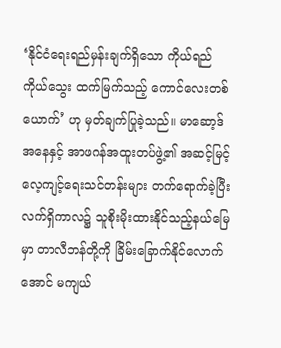‘နိုင်ငံရေးရည်မှန်းချက်ရှိသော ကိုယ်ရည်ကိုယ်သွေး ထက်မြက်သည့် ကောင်လေးတစ်ယောက်’ ဟု မှတ်ချက်ပြုခဲ့သည်။ မာဆော့ဒ်အနေနှင့် အာဖဂန်အထူးတပ်ဖွဲ့၏ အဆင့်မြင့်လေ့ကျင့်ရေးသင်တန်းများ တက်ရောက်ခဲ့ပြီး လက်ရှိကာလ၌ သူစိုးမိုးထားနိုင်သည့်နယ်မြေမှာ တာလီဘန်တို့ကို ခြိမ်းခြောက်နိုင်လောက်အောင် မကျယ်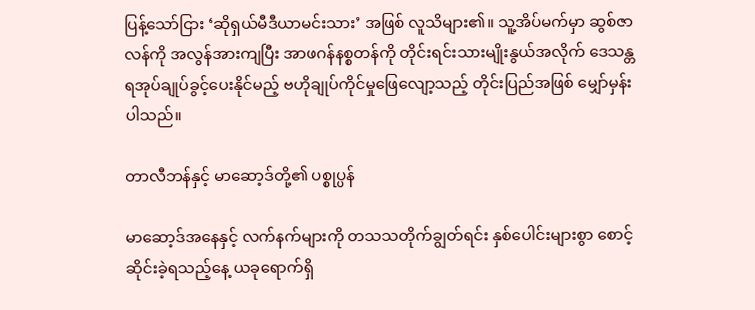ပြန့်သော်ငြား ‘ဆိုရှယ်မီဒီယာမင်းသား’ အဖြစ် လူသိများ၏။ သူ့အိပ်မက်မှာ ဆွစ်ဇာလန်ကို အလွန်အားကျပြီး အာဖဂန်နစ္စတန်ကို တိုင်းရင်းသားမျိုးနွယ်အလိုက် ဒေသန္တရအုပ်ချုပ်ခွင့်ပေးနိုင်မည့် ဗဟိုချုပ်ကိုင်မှုဖြေလျော့သည့် တိုင်းပြည်အဖြစ် မျှော်မှန်းပါသည်။

တာလီဘန်နှင့် မာဆော့ဒ်တို့၏ ပစ္စုပ္ပန်

မာဆော့ဒ်အနေနှင့် လက်နက်များကို တသသတိုက်ချွတ်ရင်း နှစ်ပေါင်းများစွာ စောင့်ဆိုင်းခဲ့ရသည့်နေ့ ယခုရောက်ရှိ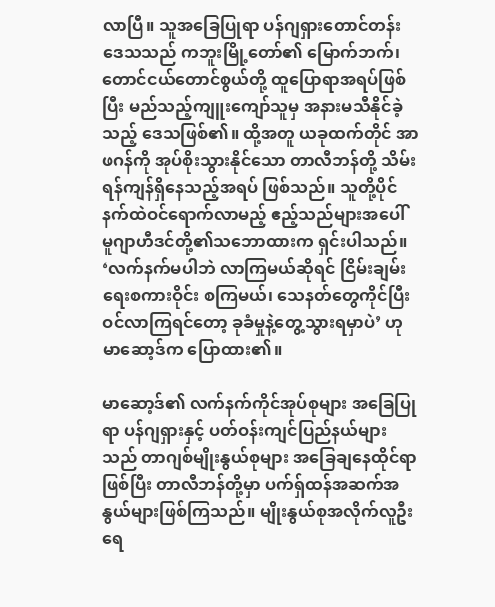လာပြီ။ သူအခြေပြုရာ ပန်ဂျရှားတောင်တန်းဒေသသည် ကဘူးမြို့တော်၏ မြောက်ဘက်၊ တောင်ငယ်တောင်စွယ်တို့ ထူပြောရာအရပ်ဖြစ်ပြီး မည်သည့်ကျူးကျော်သူမှ အနားမသီနိုင်ခဲ့သည့် ဒေသဖြစ်၏။ ထို့အတူ ယခုထက်တိုင် အာဖဂန်ကို အုပ်စိုးသွားနိုင်သော တာလီဘန်တို့ သိမ်းရန်ကျန်ရှိနေသည့်အရပ် ဖြစ်သည်။ သူတို့ပိုင်နက်ထဲဝင်ရောက်လာမည့် ဧည့်သည်များအပေါ် မူဂျာဟီဒင်တို့၏သဘောထားက ရှင်းပါသည်။ ‘လက်နက်မပါဘဲ လာကြမယ်ဆိုရင် ငြိမ်းချမ်းရေးစကားဝိုင်း စကြမယ်၊ သေနတ်တွေကိုင်ပြီး ဝင်လာကြရင်တော့ ခုခံမှုနဲ့တွေ့သွားရမှာပဲ’ ဟု မာဆော့ဒ်က ပြောထား၏။

မာဆော့ဒ်၏ လက်နက်ကိုင်အုပ်စုများ အခြေပြုရာ ပန်ဂျရှားနှင့် ပတ်ဝန်းကျင်ပြည်နယ်များသည် တာဂျစ်မျိုးနွယ်စုများ အခြေချနေထိုင်ရာဖြစ်ပြီး တာလီဘန်တို့မှာ ပက်ရှ်ထန်အဆက်အနွယ်များဖြစ်ကြသည်။ မျိုးနွယ်စုအလိုက်လူဦးရေ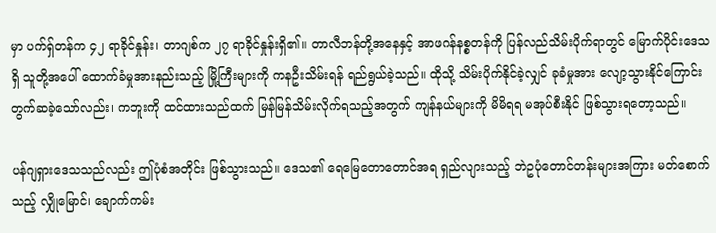မှာ ပက်ရှ်တန်က ၄၂ ရာခိုင်နှုန်း၊ တာဂျစ်က ၂၇ ရာခိုင်နှုန်းရှိ၏။ တာလီဘန်တို့အနေနှင့် အာဖဂန်နစ္စတန်ကို ပြန်လည်သိမ်းပိုက်ရာတွင် မြောက်ပိုင်းဒေသရှိ သူတို့အပေါ် ထောက်ခံမှုအားနည်းသည့် မြို့ကြီးများကို ကနဦးသိမ်းရန် ရည်ရွယ်ခဲ့သည်။ ထိုသို့ သိမ်းပိုက်နိုင်ခဲ့လျှင် ခုခံမှုအား လျော့သွားနိုင်ကြောင်း တွက်ဆခဲ့သော်လည်း၊ ကဘူးကို ထင်ထားသည်ထက် မြန်မြန်သိမ်းလိုက်ရသည့်အတွက် ကျန်နယ်များကို မိမိရရ မအုပ်စီးနိုင် ဖြစ်သွားရတော့သည်။

ပန်ဂျရှားဒေသသည်လည်း ဤပုံစံအတိုင်း ဖြစ်သွားသည်။ ဒေသ၏ ရေမြေတောတောင်အရ ရှည်လျားသည့် ဘဲဥပုံတောင်တန်းများအကြား မတ်စောက်သည့် လျှိုမြောင်၊ ချောက်ကမ်း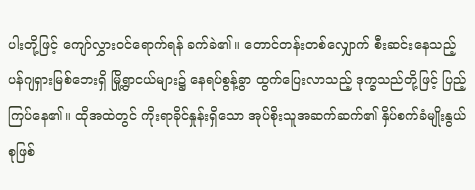ပါးတို့ဖြင့် ကျော်လွှားဝင်ရောက်ရန် ခက်ခဲ၏။ တောင်တန်းတစ်လျှောက် စီးဆင်းနေသည့် ပန်ဂျရှားမြစ်ဘေးရှိ မြို့ရွာငယ်များ၌ နေရပ်စွန့်ခွာ ထွက်ပြေးလာသည့် ဒုက္ခသည်တို့ဖြင့် ပြည့်ကြပ်နေ၏။ ထိုအထဲတွင် ကိုးရာခိုင်နှုန်းရှိသော အုပ်စိုးသူအဆက်ဆက်၏ နှိပ်စက်ခံမျိုးနွယ်စုဖြစ်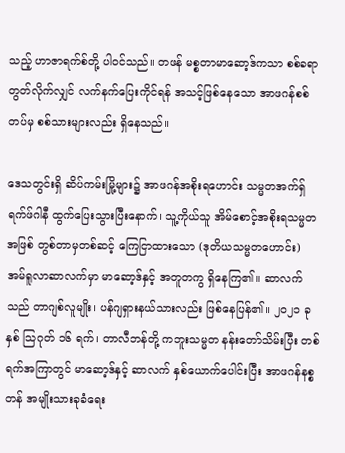သည့် ဟာဇာရက်စ်တို့ ပါဝင်သည်။ တဖန် မစ္စတာမာဆော့ဒ်ကသာ စစ်ခရာတွတ်လိုက်လျှင် လက်နက်ပြေးကိုင်ရန် အသင့်ဖြစ်နေသော အာဖဂန်စစ်တပ်မှ စစ်သားများလည်း ရှိနေသည်။

ဒေသတွင်းရှိ ဆိပ်ကမ်းမြို့များ၌ အာဖဂန်အစိုးရဟောင်း သမ္မတအက်ရှ်ရက်ဖ်ဂါနီ ထွက်ပြေးသွားပြီးနောက်၊ သူ့ကိုယ်သူ အိမ်စောင့်အစိုးရသမ္မတအဖြစ် တွစ်တာမှတစ်ဆင့် ကြေငြာထားသော (ဒုတိယသမ္မတဟောင်း) အမ်ရူလာဆာလက်မှာ မာဆော့ဒ်နှင့် အတူတကွ ရှိနေကြ၏။ ဆာလက်သည် တာဂျစ်လူမျိုး၊ ပန်ဂျရှားနယ်သားလည်း ဖြစ်နေပြန်၏။ ၂၀၂၁ ခုနှစ် သြဂုတ် ၁၆ ရက်၊ တာလီဘန်တို့ ကဘူးသမ္မတ နန်းတော်သိမ်းပြီး တစ်ရက်အကြာတွင် မာဆော့ဒ်နှင့် ဆာလက် နှစ်ယောက်ပေါင်းပြီး အာဖဂန်နစ္စတန် အမျိုးသားခုခံရေး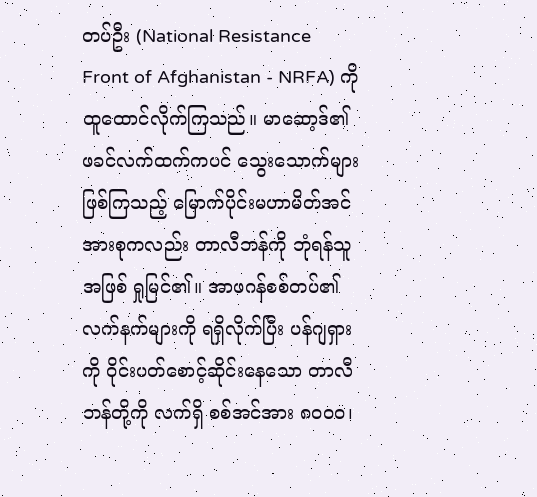တပ်ဦး (National Resistance Front of Afghanistan - NRFA) ကို ထူထောင်လိုက်ကြသည်။ မာဆော့ဒ်၏ ဖခင်လက်ထက်ကပင် သွေးသောက်များဖြစ်ကြသည့် မြောက်ပိုင်းမဟာမိတ်အင်အားစုကလည်း တာလီဘန်ကို ဘုံရန်သူအဖြစ် ရှုမြင်၏။ အာဖဂန်စစ်တပ်၏ လက်နက်များကို ရရှိလိုက်ပြီး ပန်ဂျရှားကို ၀ိုင်းပတ်စောင့်ဆိုင်းနေသော တာလီဘန်တို့ကို လက်ရှိ စစ်အင်အား ၈၀၀၀၊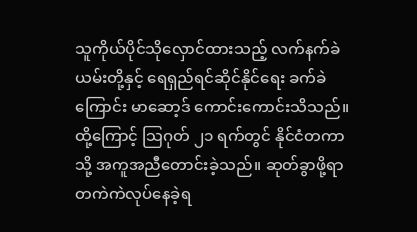သူကိုယ်ပိုင်သိုလှောင်ထားသည့် လက်နက်ခဲယမ်းတို့နှင့် ရေရှည်ရင်ဆိုင်နိုင်ရေး ခက်ခဲကြောင်း မာဆော့ဒ် ကောင်းကောင်းသိသည်။ ထို့ကြောင့် သြဂုတ် ၂၁ ရက်တွင် နိုင်ငံတကာသို့ အကူအညီတောင်းခဲ့သည်။ ဆုတ်ခွာဖို့ရာ တကဲကဲလုပ်နေခဲ့ရ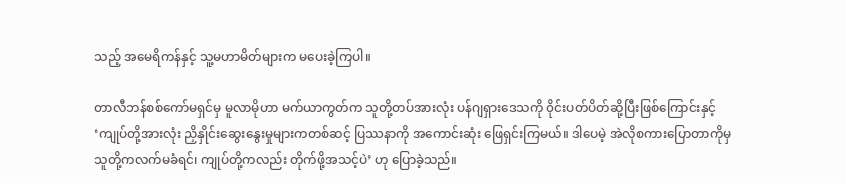သည့် အမေရိကန်နှင့် သူ့မဟာမိတ်များက မပေးခဲ့ကြပါ။

တာလီဘန်စစ်ကော်မရှင်မှ မူလာမိုဟာ မက်ယာကွတ်က သူတို့တပ်အားလုံး ပန်ဂျရှားဒေသကို ၀ိုင်းပတ်ပိတ်ဆို့ပြီးဖြစ်ကြောင်းနှင့် ‘ကျုပ်တို့အားလုံး ညှိနှိုင်းဆွေးနွေးမှုများကတစ်ဆင့် ပြဿနာကို အကောင်းဆုံး ဖြေရှင်းကြမယ်။ ဒါပေမဲ့ အဲလိုစကားပြောတာကိုမှ သူတို့ကလက်မခံရင်၊ ကျုပ်တို့ကလည်း တိုက်ဖို့အသင့်ပဲ’ ဟု ပြောခဲ့သည်။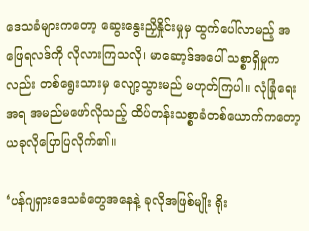ဒေသခံများကတော့ ဆွေးနွေးညှိနှိုင်းမှုမှ ထွက်ပေါ်လာမည့် အဖြေရလဒ်ကို လိုလားကြသလို၊ မာဆော့ဒ်အပေါ် သစ္စာရှိမှုကလည်း တစ်ရွေးသားမှ လျော့သွားမည် မဟုတ်ကြပါ။ လုံခြုံရေးအရ အမည်မဖော်လိုသည့် ထိပ်တန်းသစ္စာခံတစ်ယောက်ကတော့ ယခုလိုပြောပြလိုက်၏။

‘ပန်ဂျရှားဒေသခံတွေအနေနဲ့ ခုလိုအဖြစ်မျိုး ရိုး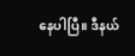နေပါပြီ။ ဒီနယ်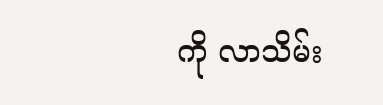ကို လာသိမ်း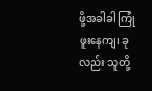ဖို့အခါခါ ကြုံဖူးနေကျ၊ ခုလည်း သူတို့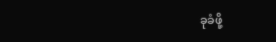ခုခံဖို့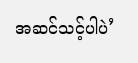အဆင်သင့်ပါပဲ’